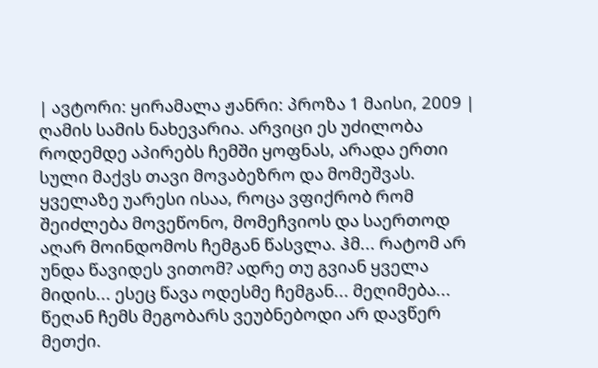| ავტორი: ყირამალა ჟანრი: პროზა 1 მაისი, 2009 |
ღამის სამის ნახევარია. არვიცი ეს უძილობა როდემდე აპირებს ჩემში ყოფნას, არადა ერთი სული მაქვს თავი მოვაბეზრო და მომეშვას. ყველაზე უარესი ისაა, როცა ვფიქრობ რომ შეიძლება მოვეწონო, მომეჩვიოს და საერთოდ აღარ მოინდომოს ჩემგან წასვლა. ჰმ... რატომ არ უნდა წავიდეს ვითომ? ადრე თუ გვიან ყველა მიდის... ესეც წავა ოდესმე ჩემგან... მეღიმება... წეღან ჩემს მეგობარს ვეუბნებოდი არ დავწერ მეთქი.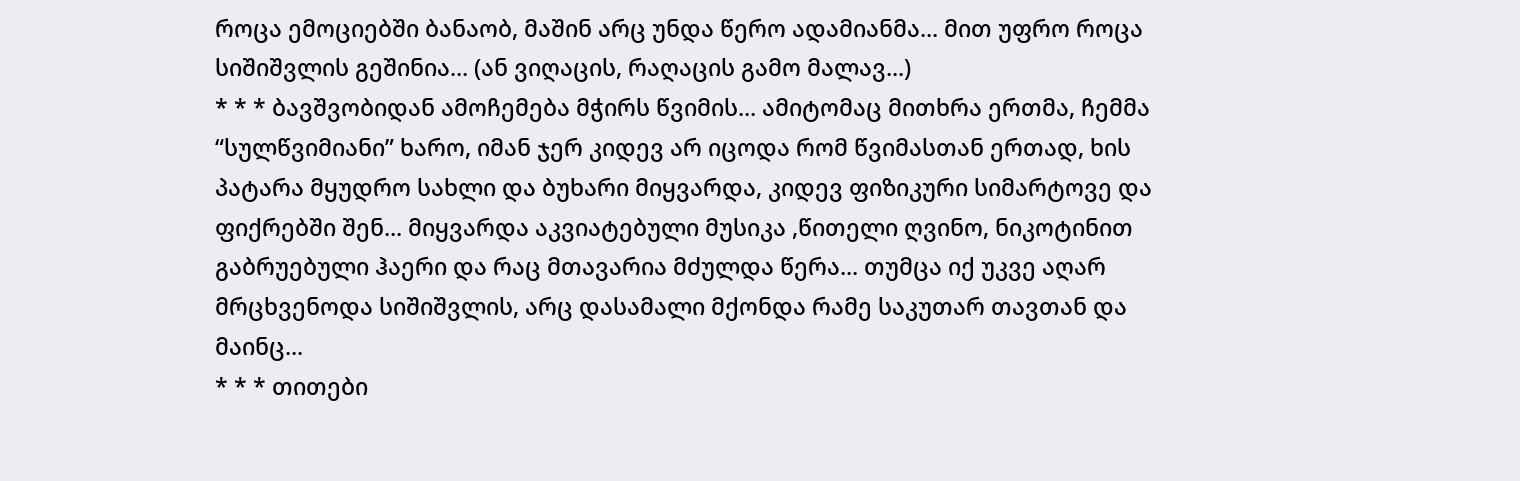როცა ემოციებში ბანაობ, მაშინ არც უნდა წერო ადამიანმა... მით უფრო როცა სიშიშვლის გეშინია... (ან ვიღაცის, რაღაცის გამო მალავ...)
* * * ბავშვობიდან ამოჩემება მჭირს წვიმის... ამიტომაც მითხრა ერთმა, ჩემმა “სულწვიმიანი” ხარო, იმან ჯერ კიდევ არ იცოდა რომ წვიმასთან ერთად, ხის პატარა მყუდრო სახლი და ბუხარი მიყვარდა, კიდევ ფიზიკური სიმარტოვე და ფიქრებში შენ... მიყვარდა აკვიატებული მუსიკა ,წითელი ღვინო, ნიკოტინით გაბრუებული ჰაერი და რაც მთავარია მძულდა წერა... თუმცა იქ უკვე აღარ მრცხვენოდა სიშიშვლის, არც დასამალი მქონდა რამე საკუთარ თავთან და მაინც...
* * * თითები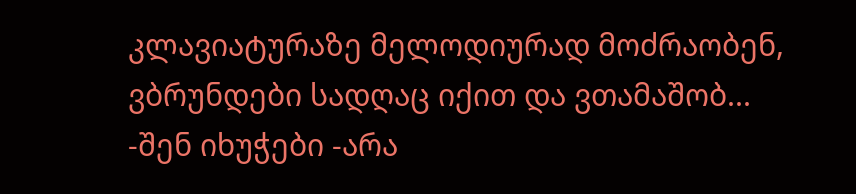კლავიატურაზე მელოდიურად მოძრაობენ, ვბრუნდები სადღაც იქით და ვთამაშობ...
-შენ იხუჭები -არა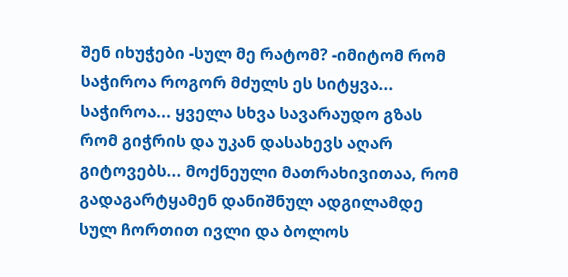შენ იხუჭები -სულ მე რატომ? -იმიტომ რომ საჭიროა როგორ მძულს ეს სიტყვა... საჭიროა... ყველა სხვა სავარაუდო გზას რომ გიჭრის და უკან დასახევს აღარ გიტოვებს... მოქნეული მათრახივითაა, რომ გადაგარტყამენ დანიშნულ ადგილამდე სულ ჩორთით ივლი და ბოლოს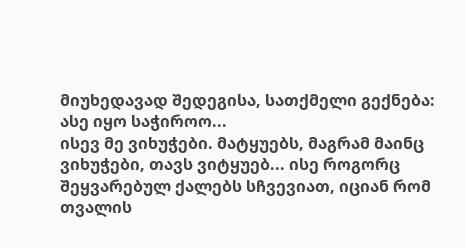მიუხედავად შედეგისა, სათქმელი გექნება: ასე იყო საჭიროო...
ისევ მე ვიხუჭები. მატყუებს, მაგრამ მაინც ვიხუჭები, თავს ვიტყუებ... ისე როგორც შეყვარებულ ქალებს სჩვევიათ, იციან რომ თვალის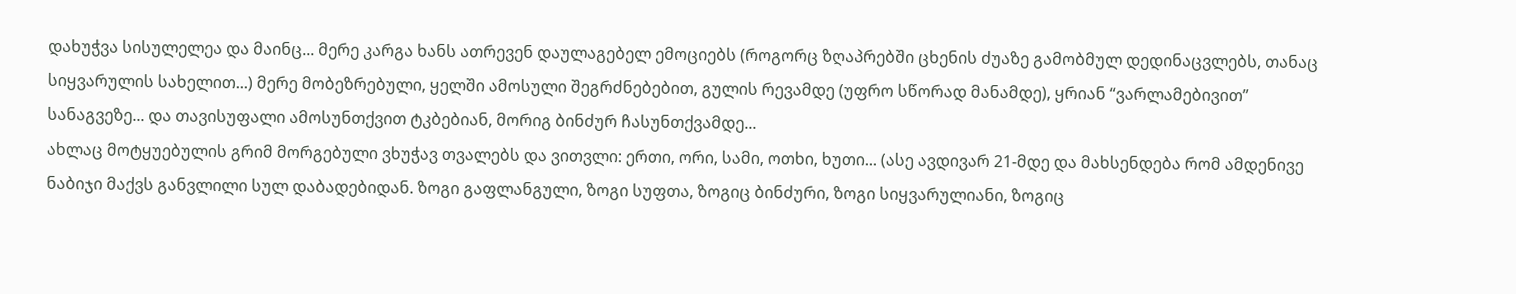დახუჭვა სისულელეა და მაინც... მერე კარგა ხანს ათრევენ დაულაგებელ ემოციებს (როგორც ზღაპრებში ცხენის ძუაზე გამობმულ დედინაცვლებს, თანაც სიყვარულის სახელით...) მერე მობეზრებული, ყელში ამოსული შეგრძნებებით, გულის რევამდე (უფრო სწორად მანამდე), ყრიან “ვარლამებივით” სანაგვეზე... და თავისუფალი ამოსუნთქვით ტკბებიან, მორიგ ბინძურ ჩასუნთქვამდე...
ახლაც მოტყუებულის გრიმ მორგებული ვხუჭავ თვალებს და ვითვლი: ერთი, ორი, სამი, ოთხი, ხუთი... (ასე ავდივარ 21-მდე და მახსენდება რომ ამდენივე ნაბიჯი მაქვს განვლილი სულ დაბადებიდან. ზოგი გაფლანგული, ზოგი სუფთა, ზოგიც ბინძური, ზოგი სიყვარულიანი, ზოგიც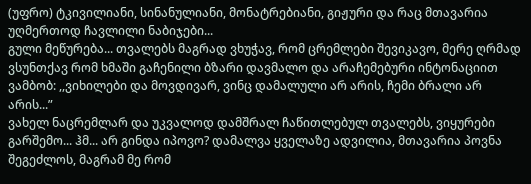(უფრო) ტკივილიანი, სინანულიანი, მონატრებიანი, გიჟური და რაც მთავარია უღმერთოდ ჩავლილი ნაბიჯები...
გული მეწურება... თვალებს მაგრად ვხუჭავ, რომ ცრემლები შევიკავო, მერე ღრმად ვსუნთქავ რომ ხმაში გაჩენილი ბზარი დავმალო და არაჩემებური ინტონაციით ვამბობ: ,,ვიხილები და მოვდივარ, ვინც დამალული არ არის, ჩემი ბრალი არ არის...”
ვახელ ნაცრემლარ და უკვალოდ დამშრალ ჩაწითლებულ თვალებს, ვიყურები გარშემო... ჰმ... არ გინდა იპოვო? დამალვა ყველაზე ადვილია, მთავარია პოვნა შეგეძლოს, მაგრამ მე რომ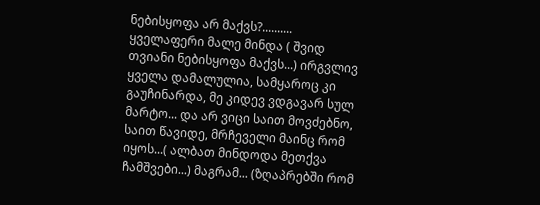ნებისყოფა არ მაქვს?.......... ყველაფერი მალე მინდა ( შვიდ თვიანი ნებისყოფა მაქვს...) ირგვლივ ყველა დამალულია, სამყაროც კი გაუჩინარდა, მე კიდევ ვდგავარ სულ მარტო... და არ ვიცი საით მოვძებნო, საით წავიდე, მრჩეველი მაინც რომ იყოს...( ალბათ მინდოდა მეთქვა ჩამშვები...) მაგრამ... (ზღაპრებში რომ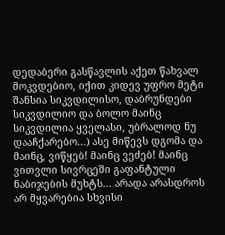დედაბერი გასწავლის აქეთ წახვალ მოკვდებიო, იქით კიდევ უფრო მეტი შანსია სიკვდილისო, დაბრუნდები სიკვდილიო და ბოლო მაინც სიკვდილია ყველასი, უბრალოდ ნუ დააჩქარებო...) ასე მიწევს დგომა და მაინც, ვიწყებ! მაინც ვეძებ! მაინც ვითვლი სივრცეში გაფანტული ნაბიჯების მუხტს... არადა არასდროს არ მყვარებია სხვისი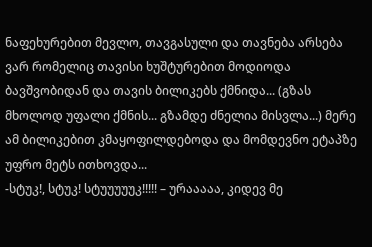ნაფეხურებით მევლო, თავგასული და თავნება არსება ვარ რომელიც თავისი ხუშტურებით მოდიოდა ბავშვობიდან და თავის ბილიკებს ქმნიდა... (გზას მხოლოდ უფალი ქმნის... გზამდე ძნელია მისვლა...) მერე ამ ბილიკებით კმაყოფილდებოდა და მომდევნო ეტაპზე უფრო მეტს ითხოვდა...
-სტუკ!, სტუკ! სტუუუუუკ!!!!! – ურააააა, კიდევ მე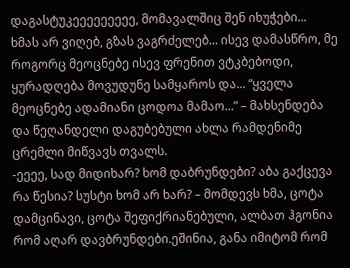დაგასტუკეეეეეეეეე, მომავალშიც შენ იხუჭები...
ხმას არ ვიღებ, გზას ვაგრძელებ... ისევ დამასწრო, მე როგორც მეოცნებე ისევ ფრენით ვტკბებოდი, ყურადღება მოვუდუნე სამყაროს და... “ყველა მეოცნებე ადამიანი ცოდოა მამაო...” – მახსენდება და წეღანდელი დაგუბებული ახლა რამდენიმე ცრემლი მიწვავს თვალს.
-ეეეე, სად მიდიხარ? ხომ დაბრუნდები? აბა გაქცევა რა წესია? სუსტი ხომ არ ხარ? – მომდევს ხმა, ცოტა დამცინავი, ცოტა შეფიქრიანებული, ალბათ ჰგონია რომ აღარ დავბრუნდები.ეშინია, განა იმიტომ რომ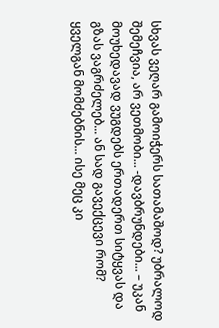სხვას ვეღარ გამოიჭერს სათამაშოდ? უბრალოდ შემეჩვია, არ ვეთმობი... -დავბრუნდები... – უკან მოუხედავად ვუგდებს ერთადერთ სიტყვას და გზას ვაგრძელებ... ან სად გავექცევი რომ? ყველგან მომძებნის... ისე მეც კი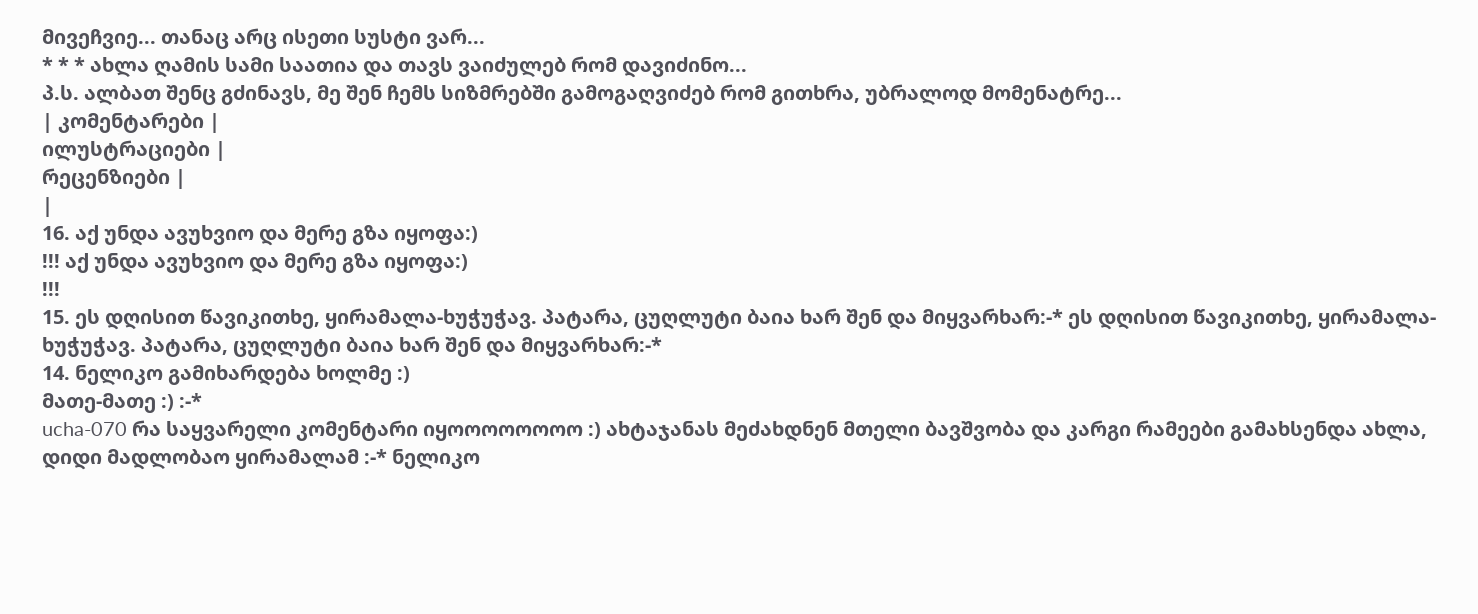მივეჩვიე... თანაც არც ისეთი სუსტი ვარ...
* * * ახლა ღამის სამი საათია და თავს ვაიძულებ რომ დავიძინო...
პ.ს. ალბათ შენც გძინავს, მე შენ ჩემს სიზმრებში გამოგაღვიძებ რომ გითხრა, უბრალოდ მომენატრე...
| კომენტარები |
ილუსტრაციები |
რეცენზიები |
|
16. აქ უნდა ავუხვიო და მერე გზა იყოფა:)
!!! აქ უნდა ავუხვიო და მერე გზა იყოფა:)
!!!
15. ეს დღისით წავიკითხე, ყირამალა-ხუჭუჭავ. პატარა, ცუღლუტი ბაია ხარ შენ და მიყვარხარ:-* ეს დღისით წავიკითხე, ყირამალა-ხუჭუჭავ. პატარა, ცუღლუტი ბაია ხარ შენ და მიყვარხარ:-*
14. ნელიკო გამიხარდება ხოლმე :)
მათე-მათე :) :-*
ucha-070 რა საყვარელი კომენტარი იყოოოოოოოო :) ახტაჯანას მეძახდნენ მთელი ბავშვობა და კარგი რამეები გამახსენდა ახლა, დიდი მადლობაო ყირამალამ :-* ნელიკო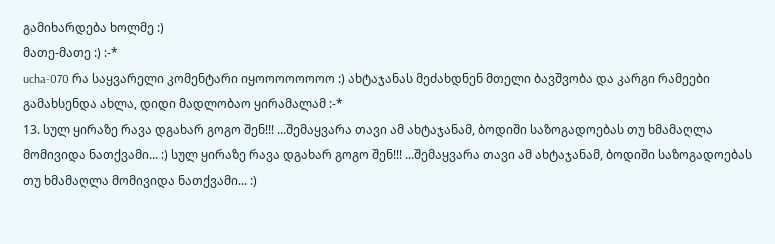გამიხარდება ხოლმე :)
მათე-მათე :) :-*
ucha-070 რა საყვარელი კომენტარი იყოოოოოოოო :) ახტაჯანას მეძახდნენ მთელი ბავშვობა და კარგი რამეები გამახსენდა ახლა, დიდი მადლობაო ყირამალამ :-*
13. სულ ყირაზე რავა დგახარ გოგო შენ!!! ...შემაყვარა თავი ამ ახტაჯანამ, ბოდიში საზოგადოებას თუ ხმამაღლა მომივიდა ნათქვამი... :) სულ ყირაზე რავა დგახარ გოგო შენ!!! ...შემაყვარა თავი ამ ახტაჯანამ, ბოდიში საზოგადოებას თუ ხმამაღლა მომივიდა ნათქვამი... :)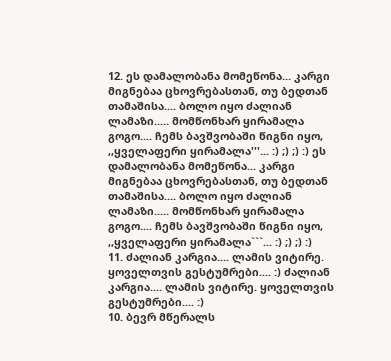12. ეს დამალობანა მომეწონა... კარგი მიგნებაა ცხოვრებასთან, თუ ბედთან თამაშისა.... ბოლო იყო ძალიან ლამაზი..... მომწონხარ ყირამალა გოგო.... ჩემს ბავშვობაში წიგნი იყო, ,,ყველაფერი ყირამალა'''... :) ;) ;) :) ეს დამალობანა მომეწონა... კარგი მიგნებაა ცხოვრებასთან, თუ ბედთან თამაშისა.... ბოლო იყო ძალიან ლამაზი..... მომწონხარ ყირამალა გოგო.... ჩემს ბავშვობაში წიგნი იყო, ,,ყველაფერი ყირამალა```... :) ;) ;) :)
11. ძალიან კარგია.... ლამის ვიტირე. ყოველთვის გესტუმრები.... :) ძალიან კარგია.... ლამის ვიტირე. ყოველთვის გესტუმრები.... :)
10. ბევრ მწერალს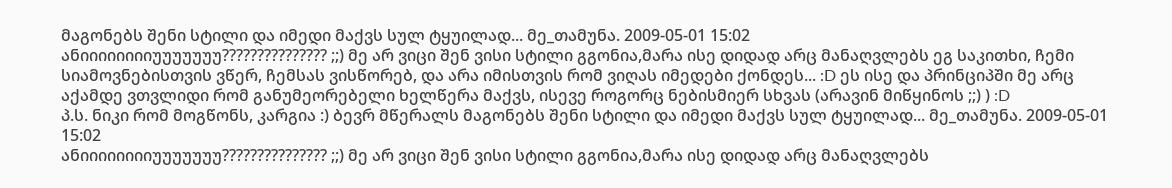მაგონებს შენი სტილი და იმედი მაქვს სულ ტყუილად... მე_თამუნა. 2009-05-01 15:02
ანიიიიიიიიუუუუუუუ??????????????? ;;) მე არ ვიცი შენ ვისი სტილი გგონია,მარა ისე დიდად არც მანაღვლებს ეგ საკითხი, ჩემი სიამოვნებისთვის ვწერ, ჩემსას ვისწორებ, და არა იმისთვის რომ ვიღას იმედები ქონდეს... :D ეს ისე და პრინციპში მე არც აქამდე ვთვლიდი რომ განუმეორებელი ხელწერა მაქვს, ისევე როგორც ნებისმიერ სხვას (არავინ მიწყინოს ;;) ) :D
პ.ს. ნიკი რომ მოგწონს, კარგია :) ბევრ მწერალს მაგონებს შენი სტილი და იმედი მაქვს სულ ტყუილად... მე_თამუნა. 2009-05-01 15:02
ანიიიიიიიიუუუუუუუ??????????????? ;;) მე არ ვიცი შენ ვისი სტილი გგონია,მარა ისე დიდად არც მანაღვლებს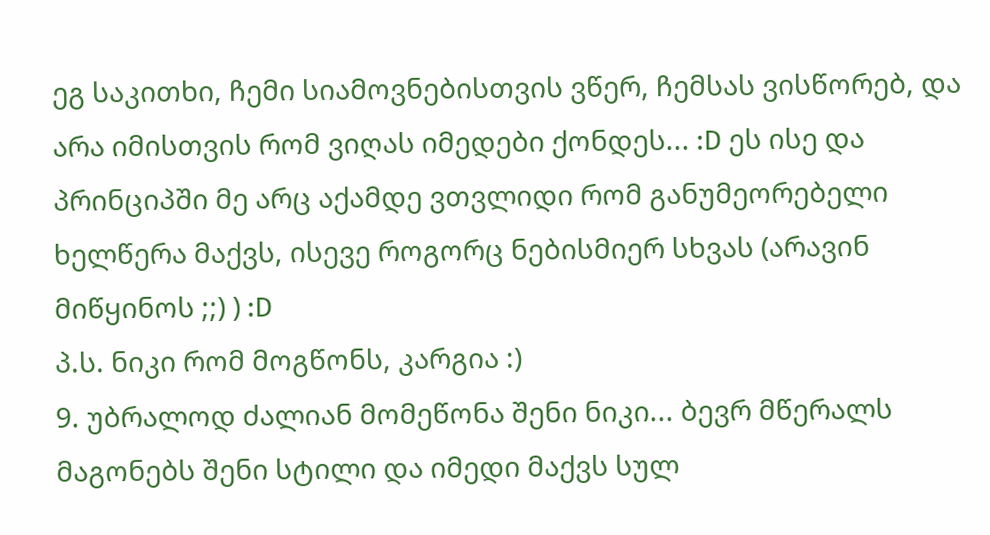ეგ საკითხი, ჩემი სიამოვნებისთვის ვწერ, ჩემსას ვისწორებ, და არა იმისთვის რომ ვიღას იმედები ქონდეს... :D ეს ისე და პრინციპში მე არც აქამდე ვთვლიდი რომ განუმეორებელი ხელწერა მაქვს, ისევე როგორც ნებისმიერ სხვას (არავინ მიწყინოს ;;) ) :D
პ.ს. ნიკი რომ მოგწონს, კარგია :)
9. უბრალოდ ძალიან მომეწონა შენი ნიკი... ბევრ მწერალს მაგონებს შენი სტილი და იმედი მაქვს სულ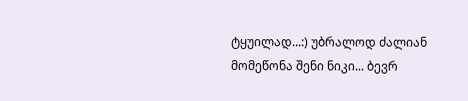ტყუილად...:) უბრალოდ ძალიან მომეწონა შენი ნიკი... ბევრ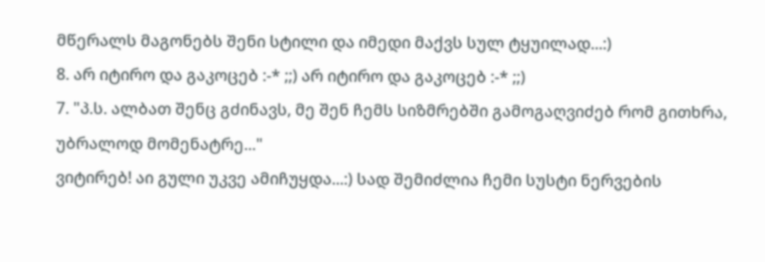მწერალს მაგონებს შენი სტილი და იმედი მაქვს სულ ტყუილად...:)
8. არ იტირო და გაკოცებ :-* ;;) არ იტირო და გაკოცებ :-* ;;)
7. "პ.ს. ალბათ შენც გძინავს, მე შენ ჩემს სიზმრებში გამოგაღვიძებ რომ გითხრა, უბრალოდ მომენატრე..."
ვიტირებ! აი გული უკვე ამიჩუყდა...:) სად შემიძლია ჩემი სუსტი ნერვების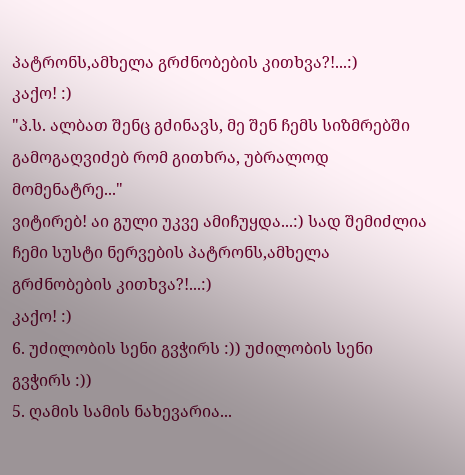პატრონს,ამხელა გრძნობების კითხვა?!...:)
კაქო! :)
"პ.ს. ალბათ შენც გძინავს, მე შენ ჩემს სიზმრებში გამოგაღვიძებ რომ გითხრა, უბრალოდ მომენატრე..."
ვიტირებ! აი გული უკვე ამიჩუყდა...:) სად შემიძლია ჩემი სუსტი ნერვების პატრონს,ამხელა გრძნობების კითხვა?!...:)
კაქო! :)
6. უძილობის სენი გვჭირს :)) უძილობის სენი გვჭირს :))
5. ღამის სამის ნახევარია...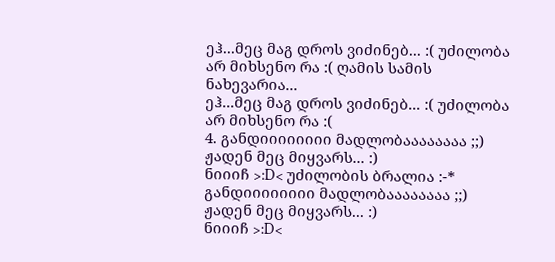ეჰ...მეც მაგ დროს ვიძინებ... :( უძილობა არ მიხსენო რა :( ღამის სამის ნახევარია...
ეჰ...მეც მაგ დროს ვიძინებ... :( უძილობა არ მიხსენო რა :(
4. განდიიიიიიიი მადლობაააააააა ;;)
ჟადენ მეც მიყვარს... :)
ნიიიჩ >:D< უძილობის ბრალია :-*
განდიიიიიიიი მადლობაააააააა ;;)
ჟადენ მეც მიყვარს... :)
ნიიიჩ >:D<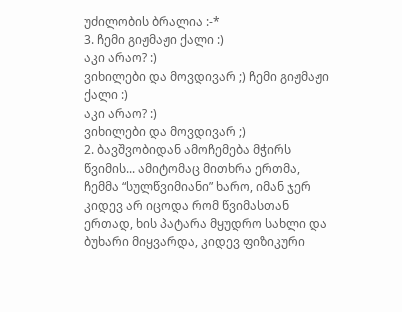უძილობის ბრალია :-*
3. ჩემი გიჟმაჟი ქალი :)
აკი არაო? :)
ვიხილები და მოვდივარ ;) ჩემი გიჟმაჟი ქალი :)
აკი არაო? :)
ვიხილები და მოვდივარ ;)
2. ბავშვობიდან ამოჩემება მჭირს წვიმის... ამიტომაც მითხრა ერთმა, ჩემმა “სულწვიმიანი” ხარო, იმან ჯერ კიდევ არ იცოდა რომ წვიმასთან ერთად, ხის პატარა მყუდრო სახლი და ბუხარი მიყვარდა, კიდევ ფიზიკური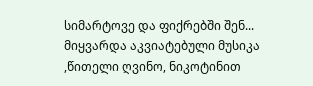სიმარტოვე და ფიქრებში შენ... მიყვარდა აკვიატებული მუსიკა ,წითელი ღვინო, ნიკოტინით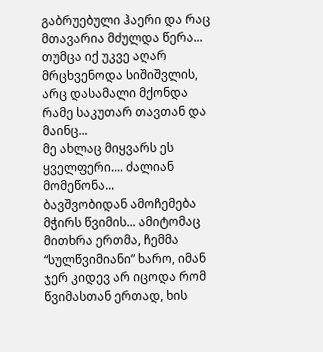გაბრუებული ჰაერი და რაც მთავარია მძულდა წერა... თუმცა იქ უკვე აღარ მრცხვენოდა სიშიშვლის, არც დასამალი მქონდა რამე საკუთარ თავთან და მაინც...
მე ახლაც მიყვარს ეს ყველფერი.... ძალიან მომეწონა...
ბავშვობიდან ამოჩემება მჭირს წვიმის... ამიტომაც მითხრა ერთმა, ჩემმა “სულწვიმიანი” ხარო, იმან ჯერ კიდევ არ იცოდა რომ წვიმასთან ერთად, ხის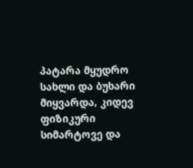პატარა მყუდრო სახლი და ბუხარი მიყვარდა, კიდევ ფიზიკური სიმარტოვე და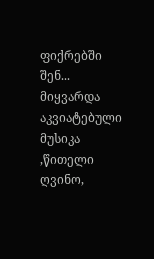ფიქრებში შენ... მიყვარდა აკვიატებული მუსიკა ,წითელი ღვინო,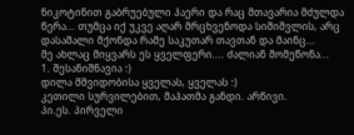ნიკოტინით გაბრუებული ჰაერი და რაც მთავარია მძულდა წერა... თუმცა იქ უკვე აღარ მრცხვენოდა სიშიშვლის, არც დასამალი მქონდა რამე საკუთარ თავთან და მაინც...
მე ახლაც მიყვარს ეს ყველფერი.... ძალიან მომეწონა...
1. შესანიშნავია :)
დილა მშვიდობისა ყველას, ყველას :)
კეთილი სურვილებით, მაჰათმა განდი. არწივი.
პი.ეს. პირველი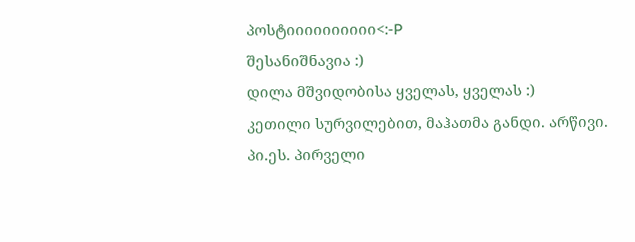პოსტიიიიიიიიიი<:-P
შესანიშნავია :)
დილა მშვიდობისა ყველას, ყველას :)
კეთილი სურვილებით, მაჰათმა განდი. არწივი.
პი.ეს. პირველი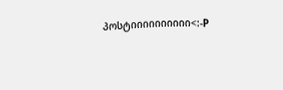პოსტიიიიიიიიიი<:-P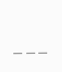|
|
|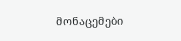მონაცემები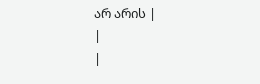არ არის |
|
|